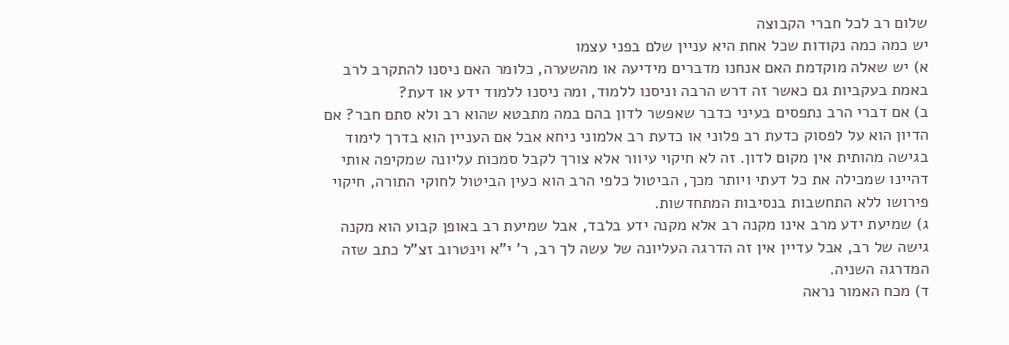שלום רב לכל חברי הקבוצה
יש כמה כמה נקודות שכל אחת היא עניין שלם בפני עצמו
א) יש שאלה מוקדמת האם אנחנו מדברים מידיעה או מהשערה, כלומר האם ניסנו להתקרב לרב באמת בעקביות גם כאשר זה דרש הרבה וניסנו ללמוד, ומה ניסנו ללמוד ידע או דעת?
ב) אם דברי הרב נתפסים בעיני כדבר שאפשר לדון בהם במה מתבטא שהוא רב ולא סתם חבר? אם הדיון הוא על לפסוק כדעת רב פלוני או כדעת רב אלמוני ניחא אבל אם העניין הוא בדרך לימוד בגישה מהותית אין מקום לדון. זה לא חיקוי עיוור אלא צורך לקבל סמכות עליונה שמקיפה אותי דהיינו שמכילה את כל דעתי ויותר מכך, הביטול כלפי הרב הוא כעין הביטול לחוקי התורה, חיקוי פירושו ללא התחשבות בנסיבות המתחדשות.
ג) שמיעת ידע מרב אינו מקנה רב אלא מקנה ידע בלבד, אבל שמיעת רב באופן קבוע הוא מקנה גישה של רב, אבל עדיין אין זה הדרגה העליונה של עשה לך רב, ר' י"א וינטרוב זצ"ל כתב שזה המדרגה השניה.
ד) מכח האמור נראה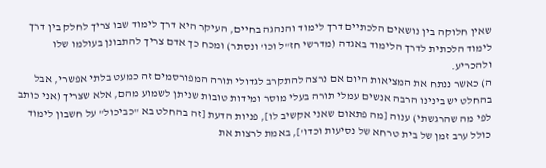שאין חלוקה בין נושאים הלכתיים דרך לימוד והנהגה בחיים, העיקר היא דרך לימוד שבו צריך לחלק בין דרך לימוד הלכתית לדרך הלימוד באגדה (מדרשי חז"ל וכו' ונסתר) ומכח כך אדם צריך להתבונן בעולמו שלו ולהכריע.
ה) כאשר ננתח את המציאות היום אם נרצה להתקרב לגדולי תורה המפורסמים זה כמעט בלתי אפשרי, אבל בהחלט יש בינינו הרבה אנשים עמלי תורה בעלי מוסר ומידות טובות שניתן לשמוע מהם, אלא שצריך (אני כותב לפי מה שהרגשתי) ענוה [מה פתאום שאני אקשיב לו], פניות הדעת [זה בהחלט בא "כביכול" על חשבון לימוד כולל ערב זמן של בית טרחא של נסיעות וכדו'], באמת לרצות את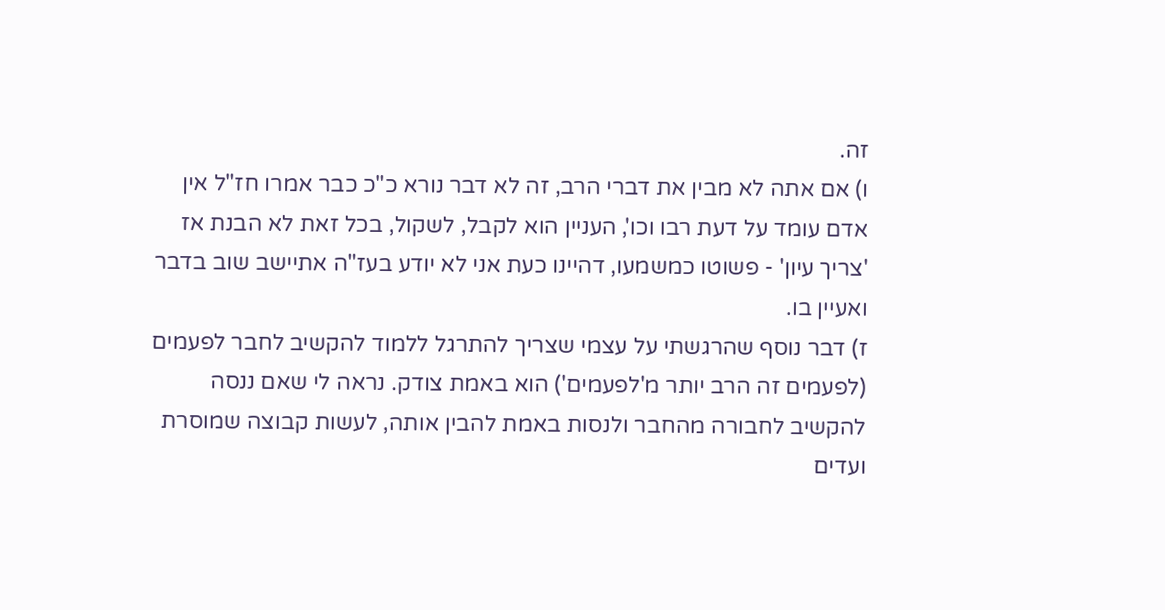זה.
ו) אם אתה לא מבין את דברי הרב, זה לא דבר נורא כ"כ כבר אמרו חז"ל אין אדם עומד על דעת רבו וכו', העניין הוא לקבל, לשקול, בכל זאת לא הבנת אז 'צריך עיון' - פשוטו כמשמעו, דהיינו כעת אני לא יודע בעז"ה אתיישב שוב בדבר ואעיין בו.
ז) דבר נוסף שהרגשתי על עצמי שצריך להתרגל ללמוד להקשיב לחבר לפעמים (לפעמים זה הרב יותר מ'לפעמים') הוא באמת צודק. נראה לי שאם ננסה להקשיב לחבורה מהחבר ולנסות באמת להבין אותה, לעשות קבוצה שמוסרת ועדים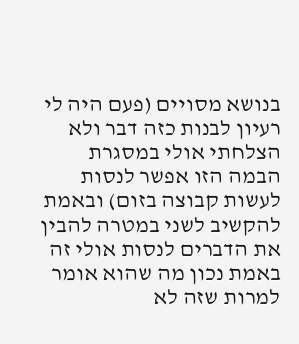בנושא מסויים (פעם היה לי רעיון לבנות כזה דבר ולא הצלחתי אולי במסגרת הבמה הזו אפשר לנסות לעשות קבוצה בזום) ובאמת להקשיב לשני במטרה להבין את הדברים לנסות אולי זה באמת נכון מה שהוא אומר למרות שזה לא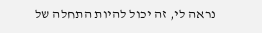נראה לי, זה יכול להיות התחלה של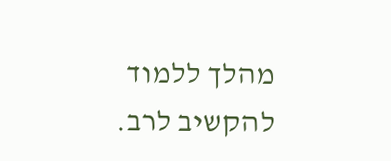מהלך ללמוד להקשיב לרב.